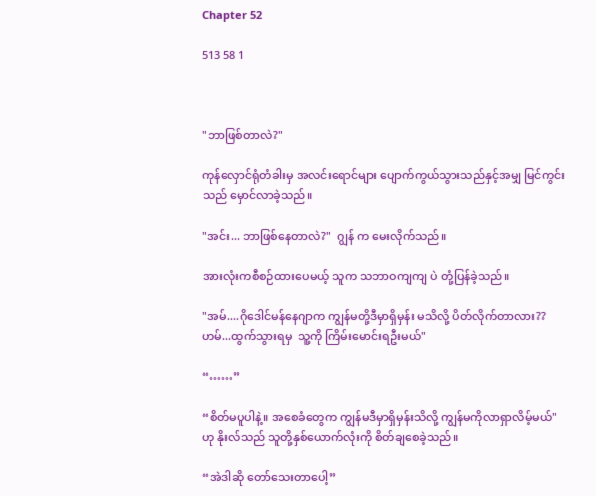Chapter 52

513 58 1



"ဘာဖြစ်တာလဲ?"

ကုန်လှောင်ရုံတံခါးမှ အလင်းရောင်များ ပျောက်ကွယ်သွားသည်နှင့်အမျှ မြင်ကွင်းသည် မှောင်လာခဲ့သည်။

"အင်း... ဘာဖြစ်နေတာလဲ?"  ဂျွန် က မေးလိုက်သည်။

အားလုံးကစီစဉ်ထားပေမယ့် သူက သဘာဝကျကျ ပဲ တုံ့ပြန်ခဲ့သည်။

"အမ်....ဂိုဒေါင်မန်နေဂျာက ကျွန်မတို့ဒီမှာရှိမှန်း မသိလို့ ပိတ်လိုက်တာလား??  ဟမ်...ထွက်သွားရမှ  သူ့ကို ကြိမ်းမောင်းရဦးမယ်"

“……”

“စိတ်မပူပါနဲ့။ အစေခံတွေက ကျွန်မဒီမှာရှိမှန်းသိလို့ ကျွန်မကိုလာရှာလိမ့်မယ်"  ဟု နိုးလ်သည် သူတို့နှစ်ယောက်လုံးကို စိတ်ချစေခဲ့သည်။

“အဲဒါဆို တော်သေးတာပေါ့”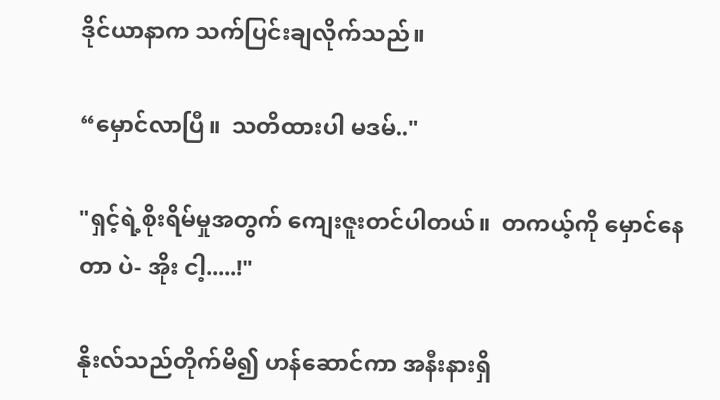ဒိုင်ယာနာက သက်ပြင်းချလိုက်သည်။

“မှောင်လာပြီ။  သတိထားပါ မဒမ်.."

"ရှင့်ရဲ့စိုးရိမ်မှုအတွက် ကျေးဇူးတင်ပါတယ်။  တကယ့်ကို မှောင်နေတာ ပဲ- အိုး ငါ့.....!"

နိုးလ်သည်တိုက်မိ၍ ဟန်ဆောင်ကာ အနီးနားရှိ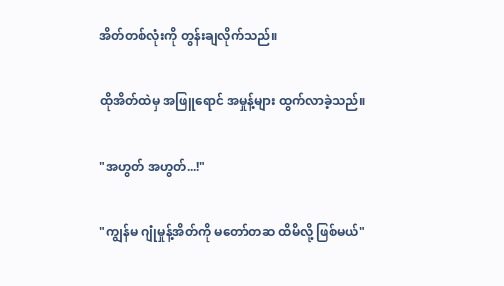အိတ်တစ်လုံးကို တွန်းချလိုက်သည်။

ထိုအိတ်ထဲမှ အဖြူရောင် အမှုန့်များ ထွက်လာခဲ့သည်။

"အဟွတ် အဟွတ်...!"

"ကျွန်မ ဂျုံမှုန့်အိတ်ကို မတော်တဆ ထိမိလို့ ဖြစ်မယ်"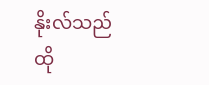နိုးလ်သည် ထို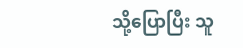သို့ပြောပြီး သူ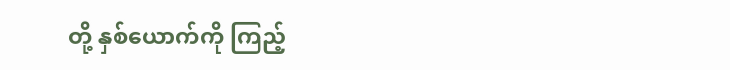တို့ နှစ်ယောက်ကို ကြည့်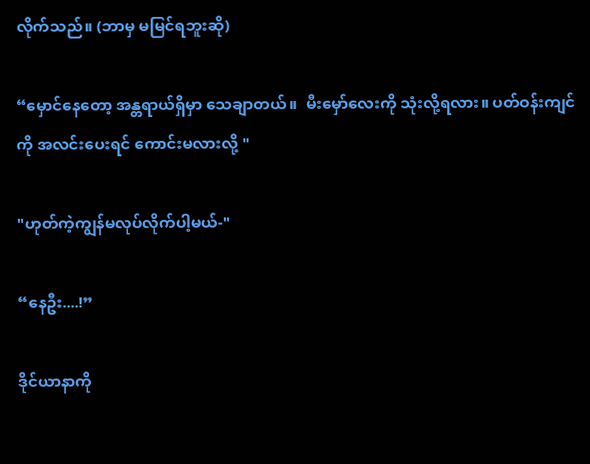လိုက်သည်။ (ဘာမှ မမြင်ရဘူးဆို)

“မှောင်နေတော့ အန္တရာယ်ရှိမှာ သေချာတယ်။  မီးမှော်လေးကို သုံးလို့ရလား။ ပတ်ဝန်းကျင်ကို အလင်းပေးရင် ကောင်းမလားလို့ "

"ဟုတ်ကဲ့ကျွန်မလုပ်လိုက်ပါ့မယ်-"

“နေဦး....!”

ဒိုင်ယာနာကို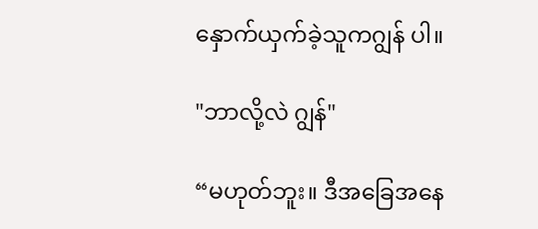နှောက်ယှက်ခဲ့သူကဂျွန် ပါ။

"ဘာလို့လဲ ဂျွန်"

“မဟုတ်ဘူး။ ဒီအခြေအနေ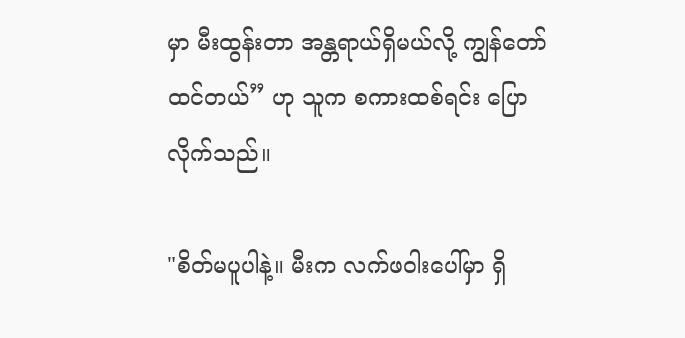မှာ မီးထွန်းတာ အန္တရာယ်ရှိမယ်လို့ ကျွန်တော်ထင်တယ်” ဟု သူက စကားထစ်ရင်း ပြောလိုက်သည်။

"စိတ်မပူပါနဲ့။ မီးက လက်ဖဝါးပေါ်မှာ ရှိ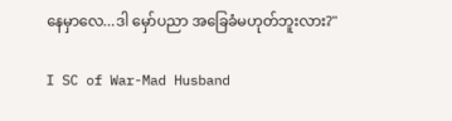နေမှာလေ...ဒါ မှော်ပညာ အခြေခံမဟုတ်ဘူးလား?"

I SC of War-Mad Husband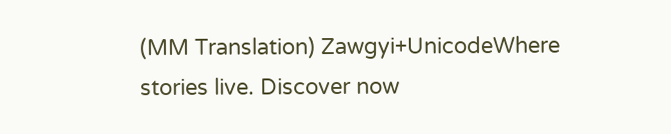(MM Translation) Zawgyi+UnicodeWhere stories live. Discover now